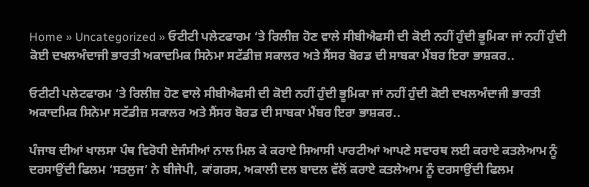Home » Uncategorized » ਓਟੀਟੀ ਪਲੇਟਫਾਰਮ ‘ਤੇ ਰਿਲੀਜ਼ ਹੋਣ ਵਾਲੇ ਸੀਬੀਐਫਸੀ ਦੀ ਕੋਈ ਨਹੀਂ ਹੁੰਦੀ ਭੂਮਿਕਾ ਜਾਂ ਨਹੀਂ ਹੁੰਦੀ ਕੋਈ ਦਖਲਅੰਦਾਜੀ ਭਾਰਤੀ ਅਕਾਦਮਿਕ ਸਿਨੇਮਾ ਸਟੱਡੀਜ਼ ਸਕਾਲਰ ਅਤੇ ਸੈਂਸਰ ਬੋਰਡ ਦੀ ਸਾਬਕਾ ਮੈਂਬਰ ਇਰਾ ਭਾਸ਼ਕਰ..

ਓਟੀਟੀ ਪਲੇਟਫਾਰਮ ‘ਤੇ ਰਿਲੀਜ਼ ਹੋਣ ਵਾਲੇ ਸੀਬੀਐਫਸੀ ਦੀ ਕੋਈ ਨਹੀਂ ਹੁੰਦੀ ਭੂਮਿਕਾ ਜਾਂ ਨਹੀਂ ਹੁੰਦੀ ਕੋਈ ਦਖਲਅੰਦਾਜੀ ਭਾਰਤੀ ਅਕਾਦਮਿਕ ਸਿਨੇਮਾ ਸਟੱਡੀਜ਼ ਸਕਾਲਰ ਅਤੇ ਸੈਂਸਰ ਬੋਰਡ ਦੀ ਸਾਬਕਾ ਮੈਂਬਰ ਇਰਾ ਭਾਸ਼ਕਰ..

ਪੰਜਾਬ ਦੀਆਂ ਖਾਲਸਾ ਪੰਥ ਵਿਰੋਧੀ ਏਜੰਸੀਆਂ ਨਾਲ ਮਿਲ ਕੇ ਕਰਾਏ ਸਿਆਸੀ ਪਾਰਟੀਆਂ ਆਪਣੇ ਸਵਾਰਥ ਲਈ ਕਰਾਏ ਕਤਲੇਆਮ ਨੂੰ ਦਰਸਾਉਂਦੀ ਫਿਲਮ ‘ਸਤਲੁਜ’ ਨੇ ਬੀਜੇਪੀ, ਕਾਂਗਰਸ, ਅਕਾਲੀ ਦਲ ਬਾਦਲ ਵੱਲੋਂ ਕਰਾਏ ਕਤਲੇਆਮ ਨੂੰ ਦਰਸਾਉਂਦੀ ਫਿਲਮ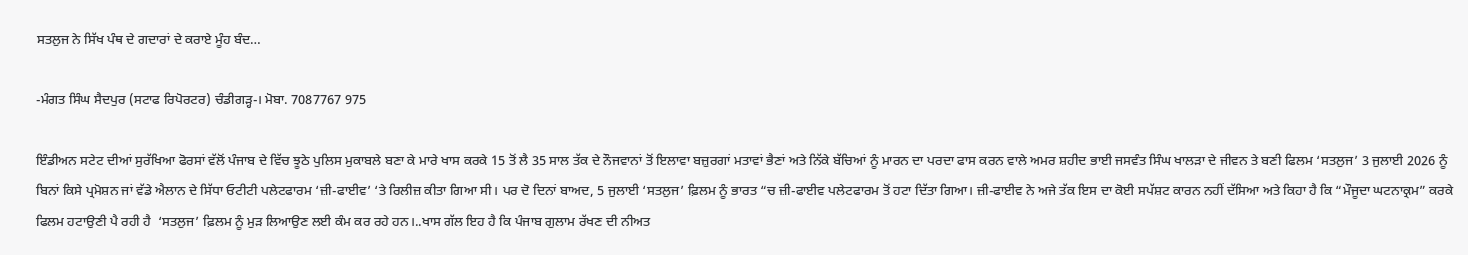ਸਤਲੁਜ ਨੇ ਸਿੱਖ ਪੰਥ ਦੇ ਗਦਾਰਾਂ ਦੇ ਕਰਾਏ ਮੂੰਹ ਬੰਦ…

-ਮੰਗਤ ਸਿੰਘ ਸੈਦਪੁਰ (ਸਟਾਫ ਰਿਪੋਰਟਰ) ਚੰਡੀਗੜ੍ਹ-। ਮੋਬਾ. 7087767 975

ਇੰਡੀਅਨ ਸਟੇਟ ਦੀਆਂ ਸੁਰੱਖਿਆ ਫੋਰਸਾਂ ਵੱਲੋਂ ਪੰਜਾਬ ਦੇ ਵਿੱਚ ਝੂਠੇ ਪੁਲਿਸ ਮੁਕਾਬਲੇ ਬਣਾ ਕੇ ਮਾਰੇ ਖਾਸ ਕਰਕੇ 15 ਤੋਂ ਲੈ 35 ਸਾਲ ਤੱਕ ਦੇ ਨੌਜਵਾਨਾਂ ਤੋਂ ਇਲਾਵਾ ਬਜ਼ੁਰਗਾਂ ਮਤਾਵਾਂ ਭੈਣਾਂ ਅਤੇ ਨਿੱਕੇ ਬੱਚਿਆਂ ਨੂੰ ਮਾਰਨ ਦਾ ਪਰਦਾ ਫਾਸ ਕਰਨ ਵਾਲੇ ਅਮਰ ਸ਼ਹੀਦ ਭਾਈ ਜਸਵੰਤ ਸਿੰਘ ਖਾਲੜਾ ਦੇ ਜੀਵਨ ਤੇ ਬਣੀ ਫਿਲਮ ‘ਸਤਲੁਜ’ 3 ਜੁਲਾਈ 2026 ਨੂੰ ਬਿਨਾਂ ਕਿਸੇ ਪ੍ਰਮੋਸ਼ਨ ਜਾਂ ਵੱਡੇ ਐਲਾਨ ਦੇ ਸਿੱਧਾ ਓਟੀਟੀ ਪਲੇਟਫਾਰਮ ‘ਜ਼ੀ-ਫਾਈਵ’ ‘ਤੇ ਰਿਲੀਜ਼ ਕੀਤਾ ਗਿਆ ਸੀ। ਪਰ ਦੋ ਦਿਨਾਂ ਬਾਅਦ, 5 ਜੁਲਾਈ ‘ਸਤਲੁਜ’ ਫ਼ਿਲਮ ਨੂੰ ਭਾਰਤ “ਚ ਜ਼ੀ-ਫਾਈਵ ਪਲੇਟਫਾਰਮ ਤੋਂ ਹਟਾ ਦਿੱਤਾ ਗਿਆ। ਜ਼ੀ-ਫਾਈਵ ਨੇ ਅਜੇ ਤੱਕ ਇਸ ਦਾ ਕੋਈ ਸਪੱਸ਼ਟ ਕਾਰਨ ਨਹੀਂ ਦੱਸਿਆ ਅਤੇ ਕਿਹਾ ਹੈ ਕਿ “ਮੌਜੂਦਾ ਘਟਨਾਕ੍ਰਮ” ਕਰਕੇ ਫਿਲਮ ਹਟਾਉਣੀ ਪੈ ਰਹੀ ਹੈ  ‘ਸਤਲੁਜ’ ਫ਼ਿਲਮ ਨੂੰ ਮੁੜ ਲਿਆਉਣ ਲਈ ਕੰਮ ਕਰ ਰਹੇ ਹਨ।..ਖਾਸ ਗੱਲ ਇਹ ਹੈ ਕਿ ਪੰਜਾਬ ਗੁਲਾਮ ਰੱਖਣ ਦੀ ਨੀਅਤ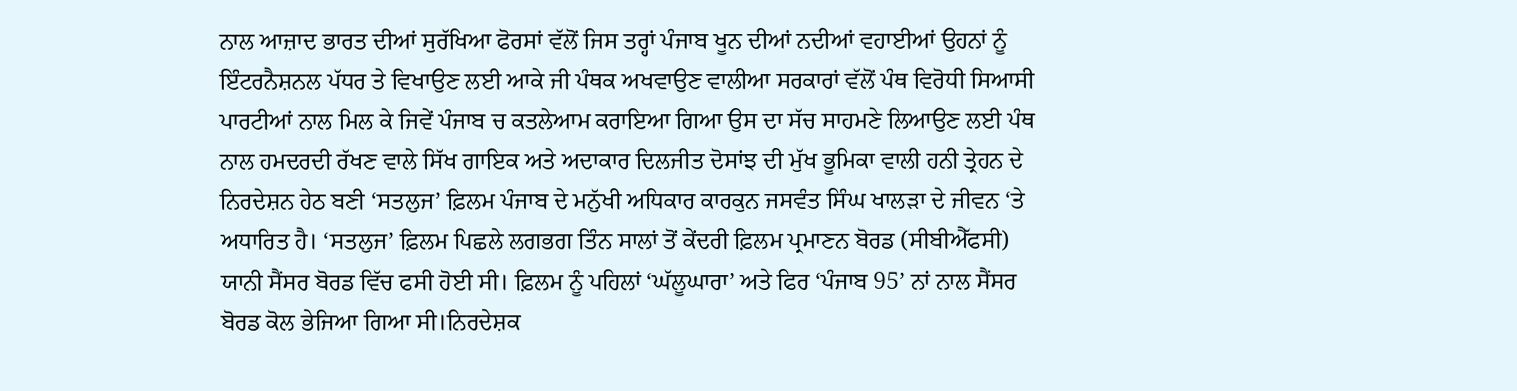ਨਾਲ ਆਜ਼ਾਦ ਭਾਰਤ ਦੀਆਂ ਸੁਰੱਖਿਆ ਫੋਰਸਾਂ ਵੱਲੋਂ ਜਿਸ ਤਰ੍ਹਾਂ ਪੰਜਾਬ ਖੂਨ ਦੀਆਂ ਨਦੀਆਂ ਵਹਾਈਆਂ ਉਹਨਾਂ ਨੂੰ ਇੰਟਰਨੈਸ਼ਨਲ ਪੱਧਰ ਤੇ ਵਿਖਾਉਣ ਲਈ ਆਕੇ ਜੀ ਪੰਥਕ ਅਖਵਾਉਣ ਵਾਲੀਆ ਸਰਕਾਰਾਂ ਵੱਲੋਂ ਪੰਥ ਵਿਰੋਧੀ ਸਿਆਸੀ ਪਾਰਟੀਆਂ ਨਾਲ ਮਿਲ ਕੇ ਜਿਵੇਂ ਪੰਜਾਬ ਚ ਕਤਲੇਆਮ ਕਰਾਇਆ ਗਿਆ ਉਸ ਦਾ ਸੱਚ ਸਾਹਮਣੇ ਲਿਆਉਣ ਲਈ ਪੰਥ ਨਾਲ ਹਮਦਰਦੀ ਰੱਖਣ ਵਾਲੇ ਸਿੱਖ ਗਾਇਕ ਅਤੇ ਅਦਾਕਾਰ ਦਿਲਜੀਤ ਦੋਸਾਂਝ ਦੀ ਮੁੱਖ ਭੂਮਿਕਾ ਵਾਲੀ ਹਨੀ ਤ੍ਰੇਹਨ ਦੇ ਨਿਰਦੇਸ਼ਨ ਹੇਠ ਬਣੀ ‘ਸਤਲੁਜ’ ਫ਼ਿਲਮ ਪੰਜਾਬ ਦੇ ਮਨੁੱਖੀ ਅਧਿਕਾਰ ਕਾਰਕੁਨ ਜਸਵੰਤ ਸਿੰਘ ਖਾਲੜਾ ਦੇ ਜੀਵਨ ‘ਤੇ ਅਧਾਰਿਤ ਹੈ। ‘ਸਤਲੁਜ’ ਫ਼ਿਲਮ ਪਿਛਲੇ ਲਗਭਗ ਤਿੰਨ ਸਾਲਾਂ ਤੋਂ ਕੇਂਦਰੀ ਫ਼ਿਲਮ ਪ੍ਰਮਾਣਨ ਬੋਰਡ (ਸੀਬੀਐੱਫਸੀ) ਯਾਨੀ ਸੈਂਸਰ ਬੋਰਡ ਵਿੱਚ ਫਸੀ ਹੋਈ ਸੀ। ਫ਼ਿਲਮ ਨੂੰ ਪਹਿਲਾਂ ‘ਘੱਲੂਘਾਰਾ’ ਅਤੇ ਫਿਰ ‘ਪੰਜਾਬ 95’ ਨਾਂ ਨਾਲ ਸੈਂਸਰ ਬੋਰਡ ਕੋਲ ਭੇਜਿਆ ਗਿਆ ਸੀ।ਨਿਰਦੇਸ਼ਕ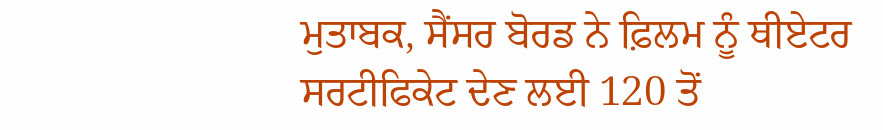ਮੁਤਾਬਕ, ਸੈਂਸਰ ਬੋਰਡ ਨੇ ਫ਼ਿਲਮ ਨੂੰ ਥੀਏਟਰ ਸਰਟੀਫਿਕੇਟ ਦੇਣ ਲਈ 120 ਤੋਂ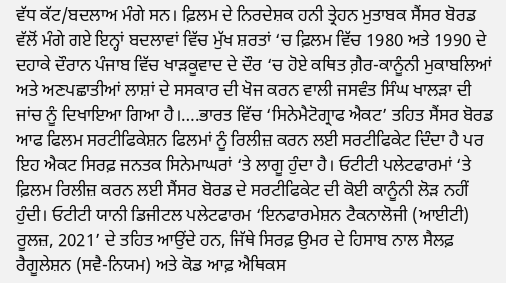ਵੱਧ ਕੱਟ/ਬਦਲਾਅ ਮੰਗੇ ਸਨ। ਫ਼ਿਲਮ ਦੇ ਨਿਰਦੇਸ਼ਕ ਹਨੀ ਤ੍ਰੇਹਨ ਮੁਤਾਬਕ ਸੈਂਸਰ ਬੋਰਡ ਵੱਲੋਂ ਮੰਗੇ ਗਏ ਇਨ੍ਹਾਂ ਬਦਲਾਵਾਂ ਵਿੱਚ ਮੁੱਖ ਸ਼ਰਤਾਂ ‘ਚ ਫ਼ਿਲਮ ਵਿੱਚ 1980 ਅਤੇ 1990 ਦੇ ਦਹਾਕੇ ਦੌਰਾਨ ਪੰਜਾਬ ਵਿੱਚ ਖਾੜਕੂਵਾਦ ਦੇ ਦੌਰ ‘ਚ ਹੋਏ ਕਥਿਤ ਗ਼ੈਰ-ਕਾਨੂੰਨੀ ਮੁਕਾਬਲਿਆਂ ਅਤੇ ਅਣਪਛਾਤੀਆਂ ਲਾਸ਼ਾਂ ਦੇ ਸਸਕਾਰ ਦੀ ਖੋਜ ਕਰਨ ਵਾਲੀ ਜਸਵੰਤ ਸਿੰਘ ਖਾਲੜਾ ਦੀ ਜਾਂਚ ਨੂੰ ਦਿਖਾਇਆ ਗਿਆ ਹੈ।….ਭਾਰਤ ਵਿੱਚ ‘ਸਿਨੇਮੈਟੋਗ੍ਰਾਫ ਐਕਟ’ ਤਹਿਤ ਸੈਂਸਰ ਬੋਰਡ ਆਫ ਫਿਲਮ ਸਰਟੀਫਿਕੇਸ਼ਨ ਫਿਲਮਾਂ ਨੂੰ ਰਿਲੀਜ਼ ਕਰਨ ਲਈ ਸਰਟੀਫਿਕੇਟ ਦਿੰਦਾ ਹੈ ਪਰ ਇਹ ਐਕਟ ਸਿਰਫ਼ ਜਨਤਕ ਸਿਨੇਮਾਘਰਾਂ ‘ਤੇ ਲਾਗੂ ਹੁੰਦਾ ਹੈ। ਓਟੀਟੀ ਪਲੇਟਫਾਰਮਾਂ ‘ਤੇ ਫ਼ਿਲਮ ਰਿਲੀਜ਼ ਕਰਨ ਲਈ ਸੈਂਸਰ ਬੋਰਡ ਦੇ ਸਰਟੀਫਿਕੇਟ ਦੀ ਕੋਈ ਕਾਨੂੰਨੀ ਲੋੜ ਨਹੀਂ ਹੁੰਦੀ। ਓਟੀਟੀ ਯਾਨੀ ਡਿਜੀਟਲ ਪਲੇਟਫਾਰਮ ‘ਇਨਫਾਰਮੇਸ਼ਨ ਟੈਕਨਾਲੋਜੀ (ਆਈਟੀ) ਰੂਲਜ਼, 2021’ ਦੇ ਤਹਿਤ ਆਉਂਦੇ ਹਨ, ਜਿੱਥੇ ਸਿਰਫ਼ ਉਮਰ ਦੇ ਹਿਸਾਬ ਨਾਲ ਸੈਲਫ਼ ਰੈਗੂਲੇਸ਼ਨ (ਸਵੈ-ਨਿਯਮ) ਅਤੇ ਕੋਡ ਆਫ਼ ਐਥਿਕਸ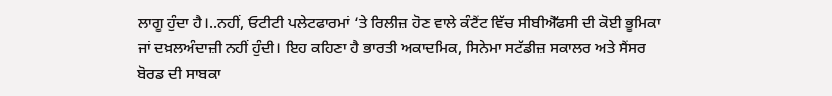ਲਾਗੂ ਹੁੰਦਾ ਹੈ।..ਨਹੀਂ, ਓਟੀਟੀ ਪਲੇਟਫਾਰਮਾਂ ‘ਤੇ ਰਿਲੀਜ਼ ਹੋਣ ਵਾਲੇ ਕੰਟੈਂਟ ਵਿੱਚ ਸੀਬੀਐੱਫਸੀ ਦੀ ਕੋਈ ਭੂਮਿਕਾ ਜਾਂ ਦਖ਼ਲਅੰਦਾਜ਼ੀ ਨਹੀਂ ਹੁੰਦੀ। ਇਹ ਕਹਿਣਾ ਹੈ ਭਾਰਤੀ ਅਕਾਦਮਿਕ, ਸਿਨੇਮਾ ਸਟੱਡੀਜ਼ ਸਕਾਲਰ ਅਤੇ ਸੈਂਸਰ ਬੋਰਡ ਦੀ ਸਾਬਕਾ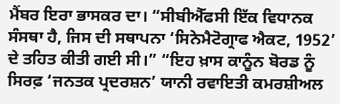ਮੈਂਬਰ ਇਰਾ ਭਾਸਕਰ ਦਾ। “ਸੀਬੀਐੱਫਸੀ ਇੱਕ ਵਿਧਾਨਕ ਸੰਸਥਾ ਹੈ, ਜਿਸ ਦੀ ਸਥਾਪਨਾ ‘ਸਿਨੇਮੈਟੋਗ੍ਰਾਫ ਐਕਟ, 1952’ ਦੇ ਤਹਿਤ ਕੀਤੀ ਗਈ ਸੀ।” “ਇਹ ਖ਼ਾਸ ਕਾਨੂੰਨ ਬੋਰਡ ਨੂੰ ਸਿਰਫ਼ ‘ਜਨਤਕ ਪ੍ਰਦਰਸ਼ਨ’ ਯਾਨੀ ਰਵਾਇਤੀ ਕਮਰਸ਼ੀਅਲ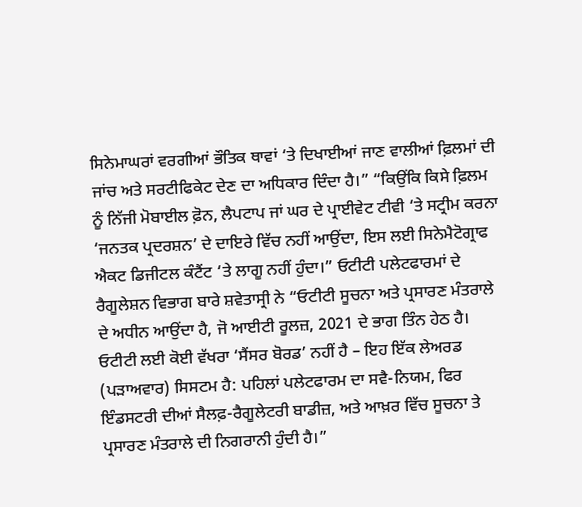ਸਿਨੇਮਾਘਰਾਂ ਵਰਗੀਆਂ ਭੌਤਿਕ ਥਾਵਾਂ ‘ਤੇ ਦਿਖਾਈਆਂ ਜਾਣ ਵਾਲੀਆਂ ਫ਼ਿਲਮਾਂ ਦੀ ਜਾਂਚ ਅਤੇ ਸਰਟੀਫਿਕੇਟ ਦੇਣ ਦਾ ਅਧਿਕਾਰ ਦਿੰਦਾ ਹੈ।” “ਕਿਉਂਕਿ ਕਿਸੇ ਫ਼ਿਲਮ ਨੂੰ ਨਿੱਜੀ ਮੋਬਾਈਲ ਫ਼ੋਨ, ਲੈਪਟਾਪ ਜਾਂ ਘਰ ਦੇ ਪ੍ਰਾਈਵੇਟ ਟੀਵੀ ‘ਤੇ ਸਟ੍ਰੀਮ ਕਰਨਾ ‘ਜਨਤਕ ਪ੍ਰਦਰਸ਼ਨ’ ਦੇ ਦਾਇਰੇ ਵਿੱਚ ਨਹੀਂ ਆਉਂਦਾ, ਇਸ ਲਈ ਸਿਨੇਮੈਟੋਗ੍ਰਾਫ ਐਕਟ ਡਿਜੀਟਲ ਕੰਟੈਂਟ ‘ਤੇ ਲਾਗੂ ਨਹੀਂ ਹੁੰਦਾ।” ਓਟੀਟੀ ਪਲੇਟਫਾਰਮਾਂ ਦੇ ਰੈਗੂਲੇਸ਼ਨ ਵਿਭਾਗ ਬਾਰੇ ਸ਼ਵੇਤਾਸ੍ਰੀ ਨੇ “ਓਟੀਟੀ ਸੂਚਨਾ ਅਤੇ ਪ੍ਰਸਾਰਣ ਮੰਤਰਾਲੇ ਦੇ ਅਧੀਨ ਆਉਂਦਾ ਹੈ, ਜੋ ਆਈਟੀ ਰੂਲਜ਼, 2021 ਦੇ ਭਾਗ ਤਿੰਨ ਹੇਠ ਹੈ। ਓਟੀਟੀ ਲਈ ਕੋਈ ਵੱਖਰਾ ‘ਸੈਂਸਰ ਬੋਰਡ’ ਨਹੀਂ ਹੈ – ਇਹ ਇੱਕ ਲੇਅਰਡ (ਪੜਾਅਵਾਰ) ਸਿਸਟਮ ਹੈ: ਪਹਿਲਾਂ ਪਲੇਟਫਾਰਮ ਦਾ ਸਵੈ-ਨਿਯਮ, ਫਿਰ ਇੰਡਸਟਰੀ ਦੀਆਂ ਸੈਲਫ਼-ਰੈਗੂਲੇਟਰੀ ਬਾਡੀਜ਼, ਅਤੇ ਆਖ਼ਰ ਵਿੱਚ ਸੂਚਨਾ ਤੇ ਪ੍ਰਸਾਰਣ ਮੰਤਰਾਲੇ ਦੀ ਨਿਗਰਾਨੀ ਹੁੰਦੀ ਹੈ।”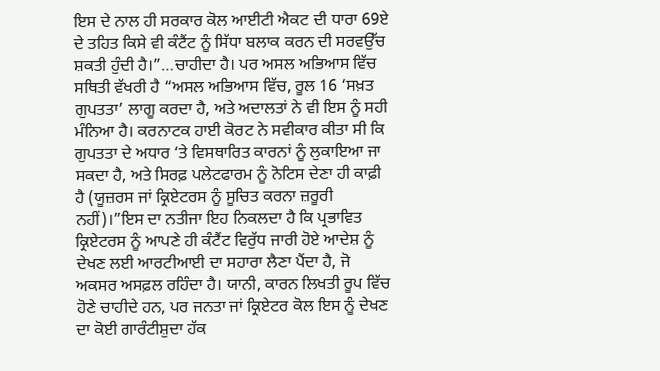ਇਸ ਦੇ ਨਾਲ ਹੀ ਸਰਕਾਰ ਕੋਲ ਆਈਟੀ ਐਕਟ ਦੀ ਧਾਰਾ 69ਏ ਦੇ ਤਹਿਤ ਕਿਸੇ ਵੀ ਕੰਟੈਂਟ ਨੂੰ ਸਿੱਧਾ ਬਲਾਕ ਕਰਨ ਦੀ ਸਰਵਉੱਚ ਸ਼ਕਤੀ ਹੁੰਦੀ ਹੈ।”…ਚਾਹੀਦਾ ਹੈ। ਪਰ ਅਸਲ ਅਭਿਆਸ ਵਿੱਚ ਸਥਿਤੀ ਵੱਖਰੀ ਹੈ “ਅਸਲ ਅਭਿਆਸ ਵਿੱਚ, ਰੂਲ 16 ‘ਸਖ਼ਤ ਗੁਪਤਤਾ’ ਲਾਗੂ ਕਰਦਾ ਹੈ, ਅਤੇ ਅਦਾਲਤਾਂ ਨੇ ਵੀ ਇਸ ਨੂੰ ਸਹੀ ਮੰਨਿਆ ਹੈ। ਕਰਨਾਟਕ ਹਾਈ ਕੋਰਟ ਨੇ ਸਵੀਕਾਰ ਕੀਤਾ ਸੀ ਕਿ ਗੁਪਤਤਾ ਦੇ ਅਧਾਰ ‘ਤੇ ਵਿਸਥਾਰਿਤ ਕਾਰਨਾਂ ਨੂੰ ਲੁਕਾਇਆ ਜਾ ਸਕਦਾ ਹੈ, ਅਤੇ ਸਿਰਫ਼ ਪਲੇਟਫਾਰਮ ਨੂੰ ਨੋਟਿਸ ਦੇਣਾ ਹੀ ਕਾਫ਼ੀ ਹੈ (ਯੂਜ਼ਰਸ ਜਾਂ ਕ੍ਰਿਏਟਰਸ ਨੂੰ ਸੂਚਿਤ ਕਰਨਾ ਜ਼ਰੂਰੀ ਨਹੀਂ)।”ਇਸ ਦਾ ਨਤੀਜਾ ਇਹ ਨਿਕਲਦਾ ਹੈ ਕਿ ਪ੍ਰਭਾਵਿਤ ਕ੍ਰਿਏਟਰਸ ਨੂੰ ਆਪਣੇ ਹੀ ਕੰਟੈਂਟ ਵਿਰੁੱਧ ਜਾਰੀ ਹੋਏ ਆਦੇਸ਼ ਨੂੰ ਦੇਖਣ ਲਈ ਆਰਟੀਆਈ ਦਾ ਸਹਾਰਾ ਲੈਣਾ ਪੈਂਦਾ ਹੈ, ਜੋ ਅਕਸਰ ਅਸਫ਼ਲ ਰਹਿੰਦਾ ਹੈ। ਯਾਨੀ, ਕਾਰਨ ਲਿਖਤੀ ਰੂਪ ਵਿੱਚ ਹੋਣੇ ਚਾਹੀਦੇ ਹਨ, ਪਰ ਜਨਤਾ ਜਾਂ ਕ੍ਰਿਏਟਰ ਕੋਲ ਇਸ ਨੂੰ ਦੇਖਣ ਦਾ ਕੋਈ ਗਾਰੰਟੀਸ਼ੁਦਾ ਹੱਕ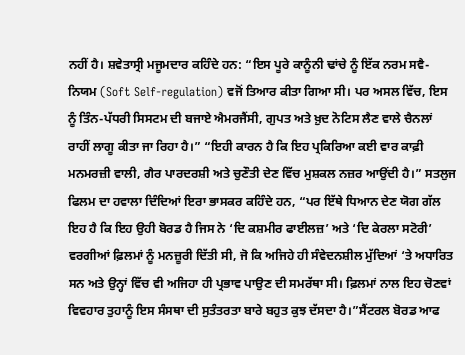ਨਹੀਂ ਹੈ। ਸ਼ਵੇਤਾਸ੍ਰੀ ਮਜੂਮਦਾਰ ਕਹਿੰਦੇ ਹਨ: “ਇਸ ਪੂਰੇ ਕਾਨੂੰਨੀ ਢਾਂਚੇ ਨੂੰ ਇੱਕ ਨਰਮ ਸਵੈ-ਨਿਯਮ (Soft Self-regulation) ਵਜੋਂ ਤਿਆਰ ਕੀਤਾ ਗਿਆ ਸੀ। ਪਰ ਅਸਲ ਵਿੱਚ, ਇਸ ਨੂੰ ਤਿੰਨ-ਪੱਧਰੀ ਸਿਸਟਮ ਦੀ ਬਜਾਏ ਐਮਰਜੈਂਸੀ, ਗੁਪਤ ਅਤੇ ਖ਼ੁਦ ਨੋਟਿਸ ਲੈਣ ਵਾਲੇ ਚੈਨਲਾਂ ਰਾਹੀਂ ਲਾਗੂ ਕੀਤਾ ਜਾ ਰਿਹਾ ਹੈ।” “ਇਹੀ ਕਾਰਨ ਹੈ ਕਿ ਇਹ ਪ੍ਰਕਿਰਿਆ ਕਈ ਵਾਰ ਕਾਫ਼ੀ ਮਨਮਰਜ਼ੀ ਵਾਲੀ, ਗੈਰ ਪਾਰਦਰਸ਼ੀ ਅਤੇ ਚੁਣੌਤੀ ਦੇਣ ਵਿੱਚ ਮੁਸ਼ਕਲ ਨਜ਼ਰ ਆਉਂਦੀ ਹੈ।” ਸਤਲੁਜ ਫਿਲਮ ਦਾ ਹਵਾਲਾ ਦਿੰਦਿਆਂ ਇਰਾ ਭਾਸਕਰ ਕਹਿੰਦੇ ਹਨ, “ਪਰ ਇੱਥੇ ਧਿਆਨ ਦੇਣ ਯੋਗ ਗੱਲ ਇਹ ਹੈ ਕਿ ਇਹ ਉਹੀ ਬੋਰਡ ਹੈ ਜਿਸ ਨੇ ‘ਦਿ ਕਸ਼ਮੀਰ ਫਾਈਲਜ਼’ ਅਤੇ ‘ਦਿ ਕੇਰਲਾ ਸਟੋਰੀ’ ਵਰਗੀਆਂ ਫ਼ਿਲਮਾਂ ਨੂੰ ਮਨਜ਼ੂਰੀ ਦਿੱਤੀ ਸੀ, ਜੋ ਕਿ ਅਜਿਹੇ ਹੀ ਸੰਵੇਦਨਸ਼ੀਲ ਮੁੱਦਿਆਂ ‘ਤੇ ਅਧਾਰਿਤ ਸਨ ਅਤੇ ਉਨ੍ਹਾਂ ਵਿੱਚ ਵੀ ਅਜਿਹਾ ਹੀ ਪ੍ਰਭਾਵ ਪਾਉਣ ਦੀ ਸਮਰੱਥਾ ਸੀ। ਫ਼ਿਲਮਾਂ ਨਾਲ ਇਹ ਚੋਣਵਾਂ ਵਿਵਹਾਰ ਤੁਹਾਨੂੰ ਇਸ ਸੰਸਥਾ ਦੀ ਸੁਤੰਤਰਤਾ ਬਾਰੇ ਬਹੁਤ ਕੁਝ ਦੱਸਦਾ ਹੈ।”ਸੈਂਟਰਲ ਬੋਰਡ ਆਫ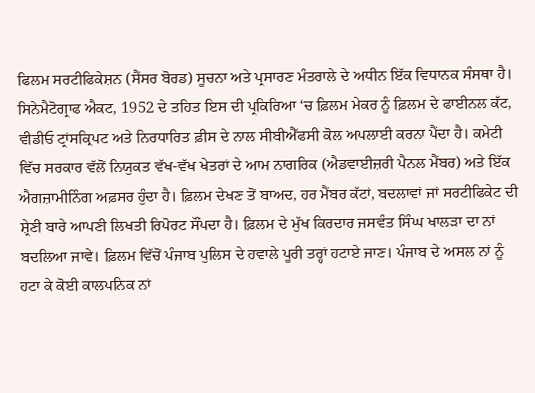ਫਿਲਮ ਸਰਟੀਫਿਕੇਸ਼ਨ (ਸੈਂਸਰ ਬੋਰਡ) ਸੂਚਨਾ ਅਤੇ ਪ੍ਰਸਾਰਣ ਮੰਤਰਾਲੇ ਦੇ ਅਧੀਨ ਇੱਕ ਵਿਧਾਨਕ ਸੰਸਥਾ ਹੈ। ਸਿਨੇਮੈਟੋਗ੍ਰਾਫ ਐਕਟ, 1952 ਦੇ ਤਹਿਤ ਇਸ ਦੀ ਪ੍ਰਕਿਰਿਆ ‘ਚ ਫ਼ਿਲਮ ਮੇਕਰ ਨੂੰ ਫ਼ਿਲਮ ਦੇ ਫਾਈਨਲ ਕੱਟ, ਵੀਡੀਓ ਟ੍ਰਾਂਸਕ੍ਰਿਪਟ ਅਤੇ ਨਿਰਧਾਰਿਤ ਫ਼ੀਸ ਦੇ ਨਾਲ ਸੀਬੀਐੱਫਸੀ ਕੋਲ ਅਪਲਾਈ ਕਰਨਾ ਪੈਂਦਾ ਹੈ। ਕਮੇਟੀ ਵਿੱਚ ਸਰਕਾਰ ਵੱਲੋਂ ਨਿਯੁਕਤ ਵੱਖ-ਵੱਖ ਖੇਤਰਾਂ ਦੇ ਆਮ ਨਾਗਰਿਕ (ਐਡਵਾਈਜ਼ਰੀ ਪੈਨਲ ਮੈਂਬਰ) ਅਤੇ ਇੱਕ ਐਗਜ਼ਾਮੀਨਿੰਗ ਅਫ਼ਸਰ ਹੁੰਦਾ ਹੈ। ਫ਼ਿਲਮ ਦੇਖਣ ਤੋਂ ਬਾਅਦ, ਹਰ ਮੈਂਬਰ ਕੱਟਾਂ, ਬਦਲਾਵਾਂ ਜਾਂ ਸਰਟੀਫਿਕੇਟ ਦੀ ਸ਼੍ਰੇਣੀ ਬਾਰੇ ਆਪਣੀ ਲਿਖਤੀ ਰਿਪੋਰਟ ਸੌਂਪਦਾ ਹੈ। ਫ਼ਿਲਮ ਦੇ ਮੁੱਖ ਕਿਰਦਾਰ ਜਸਵੰਤ ਸਿੰਘ ਖਾਲੜਾ ਦਾ ਨਾਂ ਬਦਲਿਆ ਜਾਵੇ। ਫ਼ਿਲਮ ਵਿੱਚੋਂ ਪੰਜਾਬ ਪੁਲਿਸ ਦੇ ਹਵਾਲੇ ਪੂਰੀ ਤਰ੍ਹਾਂ ਹਟਾਏ ਜਾਣ। ਪੰਜਾਬ ਦੇ ਅਸਲ ਨਾਂ ਨੂੰ ਹਟਾ ਕੇ ਕੋਈ ਕਾਲਪਨਿਕ ਨਾਂ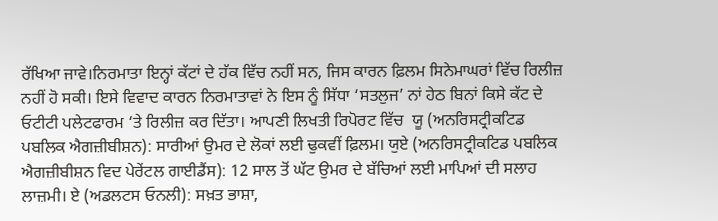ਰੱਖਿਆ ਜਾਵੇ।ਨਿਰਮਾਤਾ ਇਨ੍ਹਾਂ ਕੱਟਾਂ ਦੇ ਹੱਕ ਵਿੱਚ ਨਹੀਂ ਸਨ, ਜਿਸ ਕਾਰਨ ਫ਼ਿਲਮ ਸਿਨੇਮਾਘਰਾਂ ਵਿੱਚ ਰਿਲੀਜ਼ ਨਹੀਂ ਹੋ ਸਕੀ। ਇਸੇ ਵਿਵਾਦ ਕਾਰਨ ਨਿਰਮਾਤਾਵਾਂ ਨੇ ਇਸ ਨੂੰ ਸਿੱਧਾ ‘ਸਤਲੁਜ’ ਨਾਂ ਹੇਠ ਬਿਨਾਂ ਕਿਸੇ ਕੱਟ ਦੇ ਓਟੀਟੀ ਪਲੇਟਫਾਰਮ ‘ਤੇ ਰਿਲੀਜ਼ ਕਰ ਦਿੱਤਾ। ਆਪਣੀ ਲਿਖਤੀ ਰਿਪੋਰਟ ਵਿੱਚ  ਯੂ (ਅਨਰਿਸਟ੍ਰੀਕਟਿਡ ਪਬਲਿਕ ਐਗਜ਼ੀਬੀਸ਼ਨ): ਸਾਰੀਆਂ ਉਮਰ ਦੇ ਲੋਕਾਂ ਲਈ ਢੁਕਵੀਂ ਫ਼ਿਲਮ। ਯੁਏ (ਅਨਰਿਸਟ੍ਰੀਕਟਿਡ ਪਬਲਿਕ ਐਗਜ਼ੀਬੀਸ਼ਨ ਵਿਦ ਪੇਰੇਂਟਲ ਗਾਈਡੈਂਸ): 12 ਸਾਲ ਤੋਂ ਘੱਟ ਉਮਰ ਦੇ ਬੱਚਿਆਂ ਲਈ ਮਾਪਿਆਂ ਦੀ ਸਲਾਹ ਲਾਜ਼ਮੀ। ਏ (ਅਡਲਟਸ ਓਨਲੀ): ਸਖ਼ਤ ਭਾਸ਼ਾ,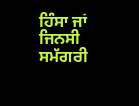ਹਿੰਸਾ ਜਾਂ ਜਿਨਸੀ ਸਮੱਗਰੀ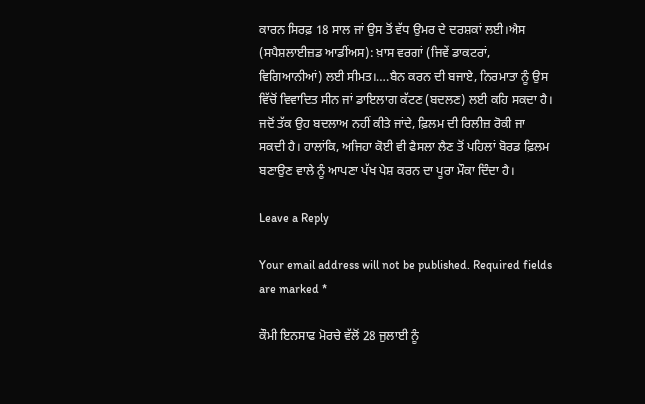ਕਾਰਨ ਸਿਰਫ਼ 18 ਸਾਲ ਜਾਂ ਉਸ ਤੋਂ ਵੱਧ ਉਮਰ ਦੇ ਦਰਸ਼ਕਾਂ ਲਈ।ਐਸ (ਸਪੈਸ਼ਲਾਈਜ਼ਡ ਆਡੀਂਅਸ): ਖ਼ਾਸ ਵਰਗਾਂ (ਜਿਵੇਂ ਡਾਕਟਰਾਂ, ਵਿਗਿਆਨੀਆਂ) ਲਈ ਸੀਮਤ।….ਬੈਨ ਕਰਨ ਦੀ ਬਜਾਏ, ਨਿਰਮਾਤਾ ਨੂੰ ਉਸ ਵਿੱਚੋਂ ਵਿਵਾਦਿਤ ਸੀਨ ਜਾਂ ਡਾਇਲਾਗ ਕੱਟਣ (ਬਦਲਣ) ਲਈ ਕਹਿ ਸਕਦਾ ਹੈ। ਜਦੋਂ ਤੱਕ ਉਹ ਬਦਲਾਅ ਨਹੀਂ ਕੀਤੇ ਜਾਂਦੇ, ਫ਼ਿਲਮ ਦੀ ਰਿਲੀਜ਼ ਰੋਕੀ ਜਾ ਸਕਦੀ ਹੈ। ਹਾਲਾਂਕਿ, ਅਜਿਹਾ ਕੋਈ ਵੀ ਫੈਸਲਾ ਲੈਣ ਤੋਂ ਪਹਿਲਾਂ ਬੋਰਡ ਫ਼ਿਲਮ ਬਣਾਉਣ ਵਾਲੇ ਨੂੰ ਆਪਣਾ ਪੱਖ ਪੇਸ਼ ਕਰਨ ਦਾ ਪੂਰਾ ਮੌਕਾ ਦਿੰਦਾ ਹੈ।

Leave a Reply

Your email address will not be published. Required fields are marked *

ਕੌਮੀ ਇਨਸਾਫ ਮੋਰਚੇ ਵੱਲੋਂ 28 ਜੁਲਾਈ ਨੂੰ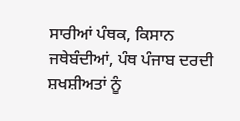ਸਾਰੀਆਂ ਪੰਥਕ, ਕਿਸਾਨ ਜਥੇਬੰਦੀਆਂ, ਪੰਥ ਪੰਜਾਬ ਦਰਦੀ ਸ਼ਖਸ਼ੀਅਤਾਂ ਨੂੰ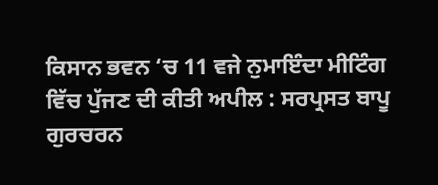ਕਿਸਾਨ ਭਵਨ ‘ਚ 11 ਵਜੇ ਨੁਮਾਇੰਦਾ ਮੀਟਿੰਗ ਵਿੱਚ ਪੁੱਜਣ ਦੀ ਕੀਤੀ ਅਪੀਲ : ਸਰਪ੍ਰਸਤ ਬਾਪੂ ਗੁਰਚਰਨ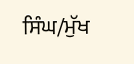ਸਿੰਘ/ਮੁੱਖ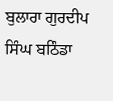ਬੁਲਾਰਾ ਗੁਰਦੀਪ ਸਿੰਘ ਬਠਿੰਡਾ